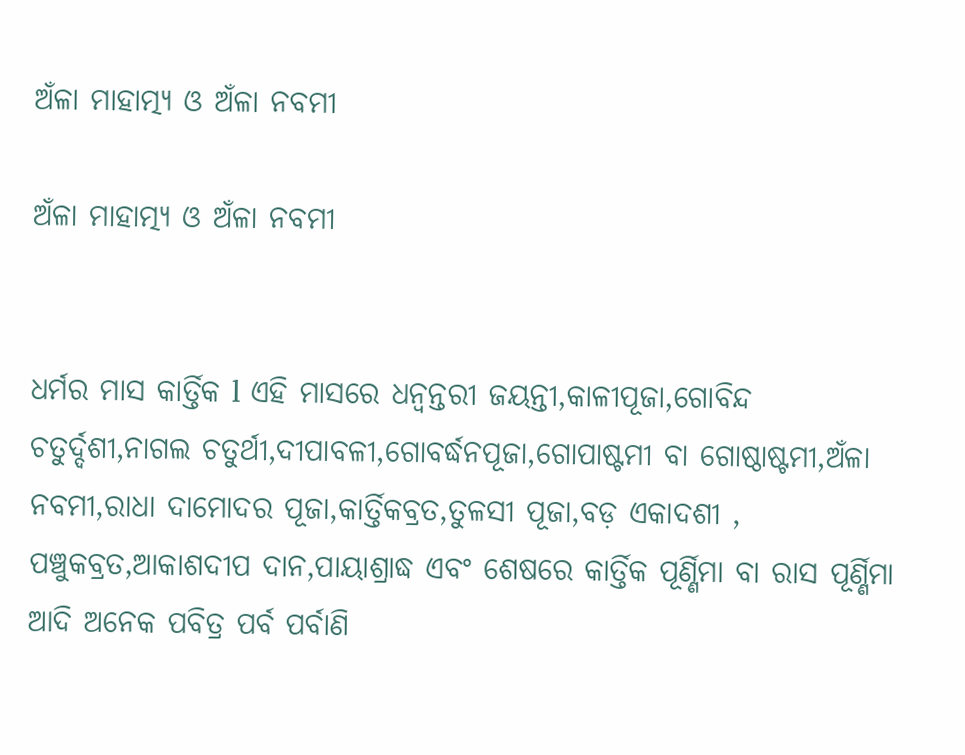ଅଁଳା ମାହାତ୍ମ୍ୟ ଓ ଅଁଳା ନବମୀ

ଅଁଳା ମାହାତ୍ମ୍ୟ ଓ ଅଁଳା ନବମୀ


ଧର୍ମର ମାସ କାର୍ତ୍ତିକ l ଏହି ମାସରେ ଧନ୍ୱନ୍ତରୀ ଜୟନ୍ତୀ,କାଳୀପୂଜା,ଗୋବିନ୍ଦ ଚତୁର୍ଦ୍ଦଶୀ,ନାଗଲ ଚତୁର୍ଥୀ,ଦୀପାବଳୀ,ଗୋବର୍ଦ୍ଧନପୂଜା,ଗୋପାଷ୍ଟମୀ ବା ଗୋଷ୍ଠାଷ୍ଟମୀ,ଅଁଳା ନବମୀ,ରାଧା ଦାମୋଦର ପୂଜା,କାର୍ତ୍ତିକବ୍ରତ,ତୁଳସୀ ପୂଜା,ବଡ଼ ଏକାଦଶୀ , ପଞ୍ଚୁକବ୍ରତ,ଆକାଶଦୀପ ଦାନ,ପାୟାଶ୍ରାଦ୍ଧ ଏବଂ ଶେଷରେ କାର୍ତ୍ତିକ ପୂର୍ଣ୍ଣିମା ବା ରାସ ପୂର୍ଣ୍ଣିମା ଆଦି ଅନେକ ପବିତ୍ର ପର୍ବ ପର୍ବାଣି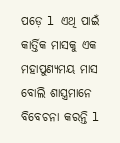ପଡ଼େ l ଏଥି ପାଇଁ କାର୍ତ୍ତିକ ମାସକୁ ଏକ ମହାପୁଣ୍ୟମୟ ମାସ ବୋଲି ଶାସ୍ତ୍ରମାନେ ବିବେଚନା କରନ୍ତି l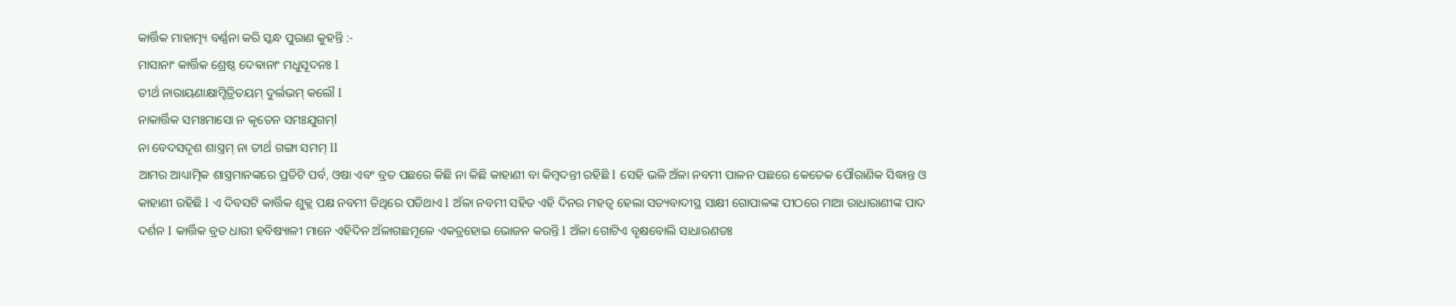କାର୍ତ୍ତିକ ମାହାତ୍ମ୍ୟ ବର୍ଣ୍ଣନା କରି ସ୍କନ୍ଧ ପୁରାଣ କୁହନ୍ତି :-
ମାସାନାଂ କାର୍ତ୍ତିକ ଶ୍ରେଷ୍ଠ ଦେଵାନାଂ ମଧୁସୂଦନଃ l
ତୀର୍ଥ ନାରାୟଣାକ୍ଷାମ୍ହିତ୍ରିତୟମ୍ ଦୁର୍ଲଭମ୍ କଲୌ l
ନାକାର୍ତ୍ତିକ ସମଃମାସୋ ନ କୃତେନ ସମଃଯୁଗମ୍l
ନା ବେଦସଦୃଶ ଶାସ୍ତ୍ରମ୍ ନା ତୀର୍ଥ ଗଙ୍ଗା ସମମ୍ ll
ଆମର ଆଧ୍ୟାତ୍ମିକ ଶାସ୍ତ୍ରମାନଙ୍କରେ ପ୍ରତିଟି ପର୍ବ, ଓଷା ଏବଂ ବ୍ରତ ପଛରେ କିଛି ନା କିଛି କାହାଣୀ ବା କିମ୍ବଦନ୍ତୀ ରହିଛି l ସେହି ଭଳି ଅଁଳା ନବମୀ ପାଳନ ପଛରେ କେତେକ ପୌରାଣିକ ସିଦ୍ଧାନ୍ତ ଓ କାହାଣୀ ରହିଛି l ଏ ଦିବସଟି କାର୍ତ୍ତିକ ଶୁକ୍ଲ ପକ୍ଷ ନବମୀ ତିଥିରେ ପଡିଥାଏ l ଅଁଳା ନବମୀ ସହିତ ଏହି ଦିନର ମହତ୍ୱ ହେଲା ସତ୍ୟବାଦୀସ୍ଥ ସାକ୍ଷୀ ଗୋପାଳଙ୍କ ପୀଠରେ ମାଆ ରାଧାରାଣୀଙ୍କ ପାଦ ଦର୍ଶନ l କାର୍ତ୍ତିକ ବ୍ରତ ଧାରୀ ହବିଷ୍ୟାଳୀ ମାନେ ଏହିଦିନ ଅଁଳାଗଛମୂଳେ ଏକତ୍ରହୋଇ ଭୋଜନ କରନ୍ତି l ଅଁଳା ଗୋଟିଏ ବୃକ୍ଷବୋଲି ସାଧାରଣତଃ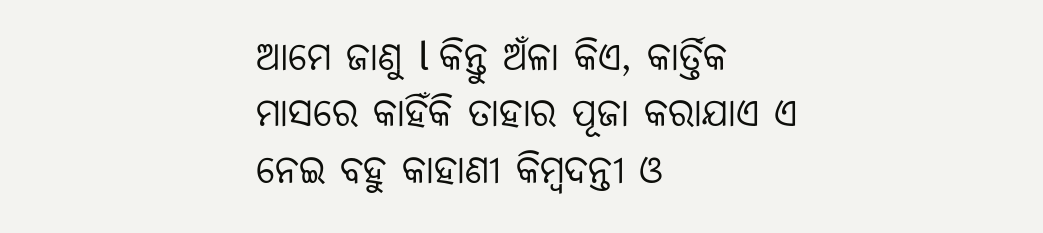ଆମେ ଜାଣୁ l କିନ୍ତୁ ଅଁଳା କିଏ, କାର୍ତ୍ତିକ ମାସରେ କାହିଁକି ତାହାର ପୂଜା କରାଯାଏ ଏ ନେଇ ବହୁ କାହାଣୀ କିମ୍ବଦନ୍ତୀ ଓ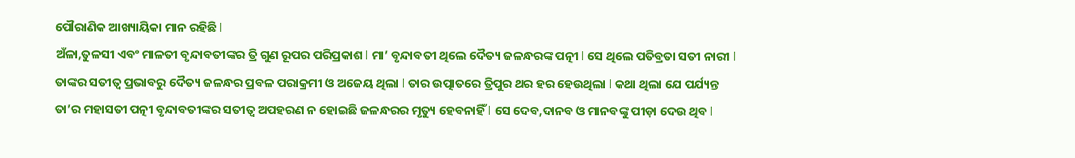ପୌରାଣିକ ଆଖ୍ୟାୟିକା ମାନ ରହିଛି l
ଅଁଳା,ତୁଳସୀ ଏବଂ ମାଳତୀ ବୃନ୍ଦାବତୀଙ୍କର ତ୍ରି ଗୁଣ ରୂପର ପରିପ୍ରକାଶ l ମା’ ବୃନ୍ଦାବତୀ ଥିଲେ ଦୈତ୍ୟ ଜଳନ୍ଧରଙ୍କ ପତ୍ନୀ l ସେ ଥିଲେ ପତିବ୍ରତା ସତୀ ନାରୀ l ତାଙ୍କର ସତୀତ୍ୱ ପ୍ରଭାବରୁ ଦୈତ୍ୟ ଜଳନ୍ଧର ପ୍ରବଳ ପରାକ୍ରମୀ ଓ ଅଜେୟ ଥିଲା l ତାର ଉତ୍ପାତରେ ତ୍ରିପୁର ଥର ହର ହେଉଥିଲା l କଥା ଥିଲା ଯେ ପର୍ଯ୍ୟନ୍ତ ତା’ର ମହାସତୀ ପତ୍ନୀ ବୃନ୍ଦାବତୀଙ୍କର ସତୀତ୍ୱ ଅପହରଣ ନ ହୋଇଛି ଜଳନ୍ଧରର ମୃତ୍ୟୁ ହେବନାହିଁ l ସେ ଦେବ,ଦାନବ ଓ ମାନବଙ୍କୁ ପୀଡ଼ା ଦେଉ ଥିବ l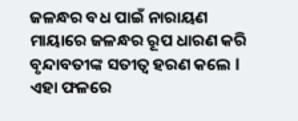ଜଳନ୍ଧର ବଧ ପାଇଁ ନାରାୟଣ ମାୟାରେ ଜଳନ୍ଧର ରୂପ ଧାରଣ କରି ବୃନ୍ଦାବତୀଙ୍କ ସତୀତ୍ୱ ହରଣ କଲେ l ଏହା ଫଳରେ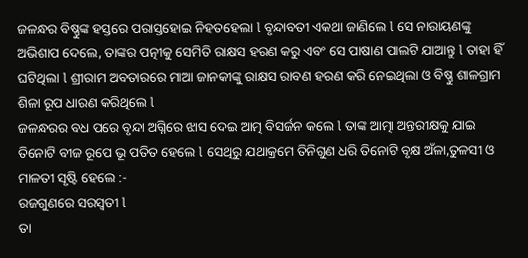ଜଳନ୍ଧର ବିଷ୍ଣୁଙ୍କ ହସ୍ତରେ ପରାସ୍ତହୋଇ ନିହତହେଲା l ବୃନ୍ଦାବତୀ ଏକଥା ଜାଣିଲେ l ସେ ନାରାୟଣଙ୍କୁ ଅଭିଶାପ ଦେଲେ, ତାଙ୍କର ପତ୍ନୀକୁ ସେମିତି ରାକ୍ଷସ ହରଣ କରୁ ଏବଂ ସେ ପାଷାଣ ପାଲଟି ଯାଆନ୍ତୁ l ତାହା ହିଁ ଘଟିଥିଲା l ଶ୍ରୀରାମ ଅବତାରରେ ମାଆ ଜାନକୀଙ୍କୁ ରାକ୍ଷସ ରାବଣ ହରଣ କରି ନେଇଥିଲା ଓ ବିଷ୍ଣୁ ଶାଳଗ୍ରାମ ଶିଳା ରୂପ ଧାରଣ କରିଥିଲେ l
ଜଳନ୍ଧରର ବଧ ପରେ ବୃନ୍ଦା ଅଗ୍ନିରେ ଝାସ ଦେଇ ଆତ୍ମ ବିସର୍ଜନ କଲେ l ତାଙ୍କ ଆତ୍ମା ଅନ୍ତରୀକ୍ଷକୁ ଯାଇ ତିନୋଟି ବୀଜ ରୂପେ ଭୂ ପତିତ ହେଲେ l ସେଥିରୁ ଯଥାକ୍ରମେ ତିନିଗୁଣ ଧରି ତିନୋଟି ବୃକ୍ଷ ଅଁଳା,ତୁଳସୀ ଓ ମାଳତୀ ସୃଷ୍ଟି ହେଲେ :-
ରଜଗୁଣରେ ସରସ୍ୱତୀ l
ତା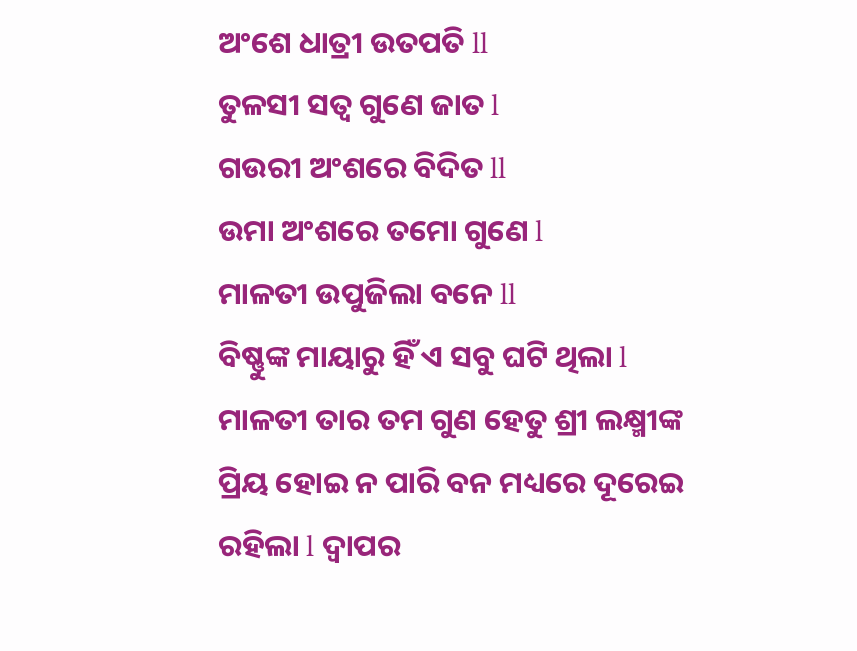ଅଂଶେ ଧାତ୍ରୀ ଉତପତି ll
ତୁଳସୀ ସତ୍ୱ ଗୁଣେ ଜାତ l
ଗଉରୀ ଅଂଶରେ ବିଦିତ ll
ଉମା ଅଂଶରେ ତମୋ ଗୁଣେ l
ମାଳତୀ ଉପୁଜିଲା ବନେ ll
ବିଷ୍ଣୁଙ୍କ ମାୟାରୁ ହିଁ ଏ ସବୁ ଘଟି ଥିଲା l ମାଳତୀ ତାର ତମ ଗୁଣ ହେତୁ ଶ୍ରୀ ଲକ୍ଷ୍ମୀଙ୍କ ପ୍ରିୟ ହୋଇ ନ ପାରି ବନ ମଧ୍ୟରେ ଦୂରେଇ ରହିଲା l ଦ୍ୱାପର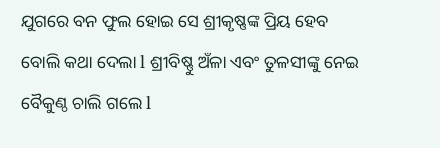ଯୁଗରେ ବନ ଫୁଲ ହୋଇ ସେ ଶ୍ରୀକୃଷ୍ଣଙ୍କ ପ୍ରିୟ ହେବ ବୋଲି କଥା ଦେଲା l ଶ୍ରୀବିଷ୍ଣୁ ଅଁଳା ଏବଂ ତୁଳସୀଙ୍କୁ ନେଇ ବୈକୁଣ୍ଠ ଚାଲି ଗଲେ l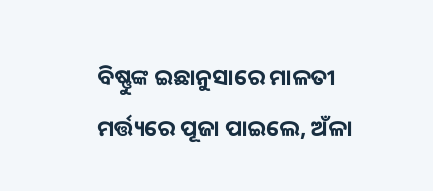ବିଷ୍ଣୁଙ୍କ ଇଛାନୁସାରେ ମାଳତୀ ମର୍ତ୍ତ୍ୟରେ ପୂଜା ପାଇଲେ, ଅଁଳା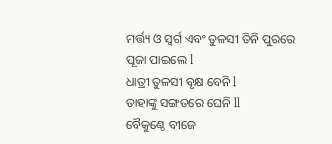ମର୍ତ୍ତ୍ୟ ଓ ସ୍ୱର୍ଗ ଏବଂ ତୁଳସୀ ତିନି ପୁରରେ ପୂଜା ପାଇଲେ l
ଧାତ୍ରୀ ତୁଳସୀ ବୃକ୍ଷ ବେନି l
ତାହାଙ୍କୁ ସଙ୍ଗତରେ ଘେନି ll
ବୈକୁଣ୍ଠେ ବୀଜେ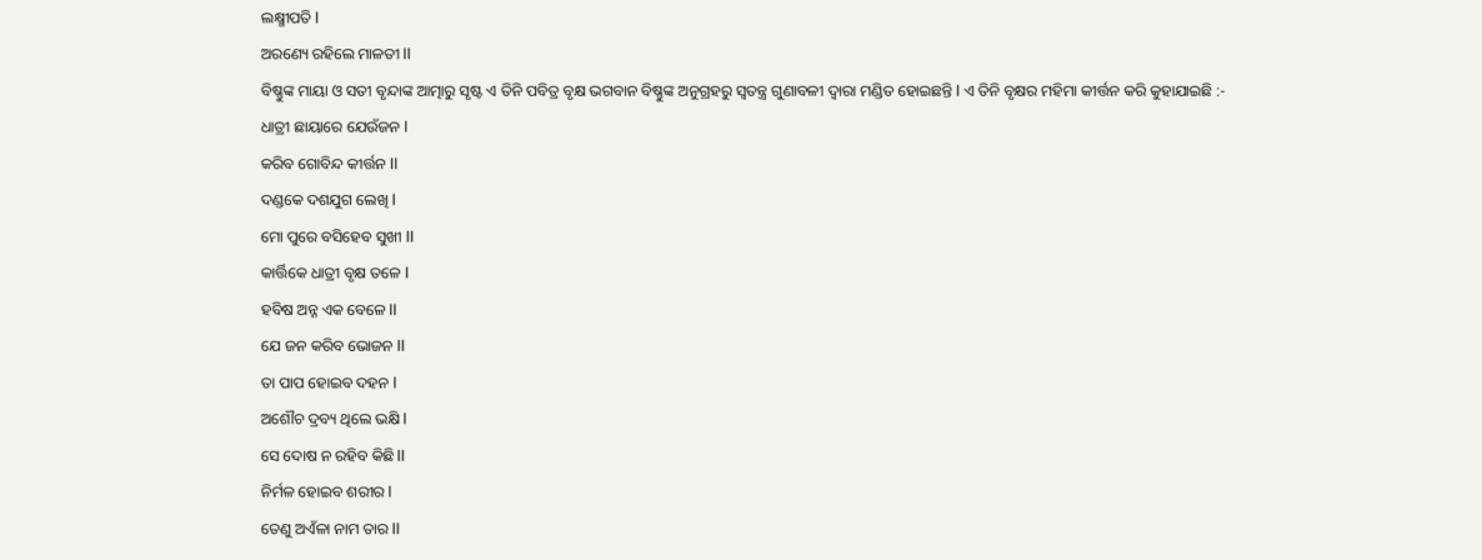ଲକ୍ଷ୍ମୀପତି l
ଅରଣ୍ୟେ ରହିଲେ ମାଳତୀ ll
ବିଷ୍ଣୁଙ୍କ ମାୟା ଓ ସତୀ ବୃନ୍ଦାଙ୍କ ଆତ୍ମାରୁ ସୃଷ୍ଟ ଏ ତିନି ପବିତ୍ର ବୃକ୍ଷ ଭଗବାନ ବିଷ୍ଣୁଙ୍କ ଅନୁଗ୍ରହରୁ ସ୍ୱତନ୍ତ୍ର ଗୁଣାବଳୀ ଦ୍ୱାରା ମଣ୍ଡିତ ହୋଇଛନ୍ତି l ଏ ତିନି ବୃକ୍ଷର ମହିମା କୀର୍ତ୍ତନ କରି କୁହାଯାଇଛି :-
ଧାତ୍ରୀ ଛାୟାରେ ଯେଉଁଜନ l
କରିବ ଗୋବିନ୍ଦ କୀର୍ତ୍ତନ ll
ଦଣ୍ଡକେ ଦଶଯୁଗ ଲେଖି l
ମୋ ପୁରେ ବସିହେବ ସୁଖୀ ll
କାର୍ତ୍ତିକେ ଧାତ୍ରୀ ବୃକ୍ଷ ତଳେ l
ହବିଷ ଅନ୍ନ ଏକ ବେଳେ ll
ଯେ ଜନ କରିବ ଭୋଜନ ll
ତା ପାପ ହୋଇବ ଦହନ l
ଅଶୌଚ ଦ୍ରବ୍ୟ ଥିଲେ ଭକ୍ଷି l
ସେ ଦୋଷ ନ ରହିବ କିଛି ll
ନିର୍ମଳ ହୋଇବ ଶରୀର l
ତେଣୁ ଅଏଁଳା ନାମ ତାର ll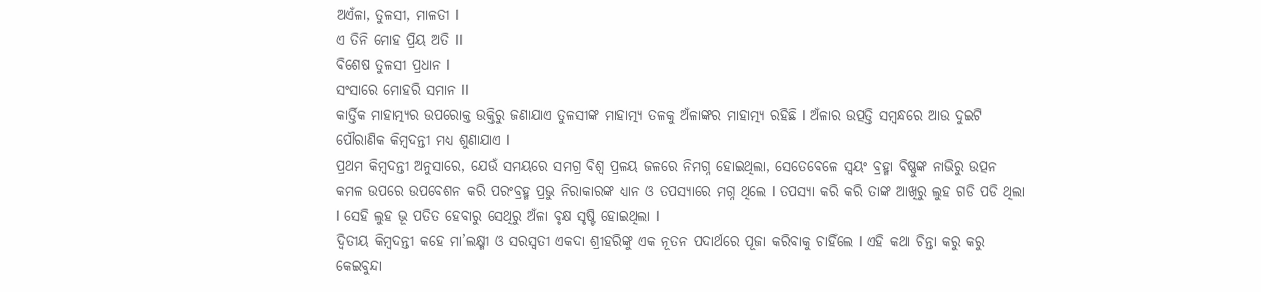ଅଏଁଳା, ତୁଳସୀ, ମାଳତୀ l
ଏ ତିନି ମୋହ ପ୍ରିୟ ଅତି ll
ବିଶେଷ ତୁଳସୀ ପ୍ରଧାନ l
ସଂସାରେ ମୋହରି ସମାନ ll
କାର୍ତ୍ତିକ ମାହାତ୍ମ୍ୟର ଉପରୋକ୍ତ ଉକ୍ତିରୁ ଜଣାଯାଏ ତୁଳସୀଙ୍କ ମାହାତ୍ମ୍ୟ ତଳକୁ ଅଁଳାଙ୍କର ମାହାତ୍ମ୍ୟ ରହିଛି l ଅଁଳାର ଉତ୍ପତ୍ତି ସମ୍ବନ୍ଧରେ ଆଉ ଦୁଇଟି ପୌରାଣିକ କିମ୍ବଦନ୍ତୀ ମଧ୍ୟ ଶୁଣାଯାଏ l
ପ୍ରଥମ କିମ୍ବଦନ୍ତୀ ଅନୁସାରେ, ଯେଉଁ ସମୟରେ ସମଗ୍ର ବିଶ୍ୱ ପ୍ରଳୟ ଜଳରେ ନିମଗ୍ନ ହୋଇଥିଲା, ସେତେବେଳେ ସ୍ୱୟଂ ବ୍ରହ୍ମା ବିଷ୍ଣୁଙ୍କ ନାଭିରୁ ଉତ୍ପନ କମଳ ଉପରେ ଉପବେଶନ କରି ପରଂବ୍ରହ୍ମ ପ୍ରଭୁ ନିରାକାରଙ୍କ ଧ୍ୟାନ ଓ ତପସ୍ୟାରେ ମଗ୍ନ ଥିଲେ l ତପସ୍ୟା କରି କରି ତାଙ୍କ ଆଖିରୁ ଲୁହ ଗଡି ପଡି ଥିଲା l ସେହି ଲୁହ ଭୂ ପତିତ ହେବାରୁ ସେଥିରୁ ଅଁଳା ବୃକ୍ଷ ସୃଷ୍ଟି ହୋଇଥିଲା l
ଦ୍ୱିତୀୟ କିମ୍ବଦନ୍ତୀ କହେ ମା’ଲକ୍ଷ୍ମୀ ଓ ସରସ୍ବତୀ ଏକଦା ଶ୍ରୀହରିଙ୍କୁ ଏକ ନୂତନ ପଦାର୍ଥରେ ପୂଜା କରିବାକୁ ଚାହିଁଲେ l ଏହି କଥା ଚିନ୍ତା କରୁ କରୁ କେଇବୁନ୍ଦା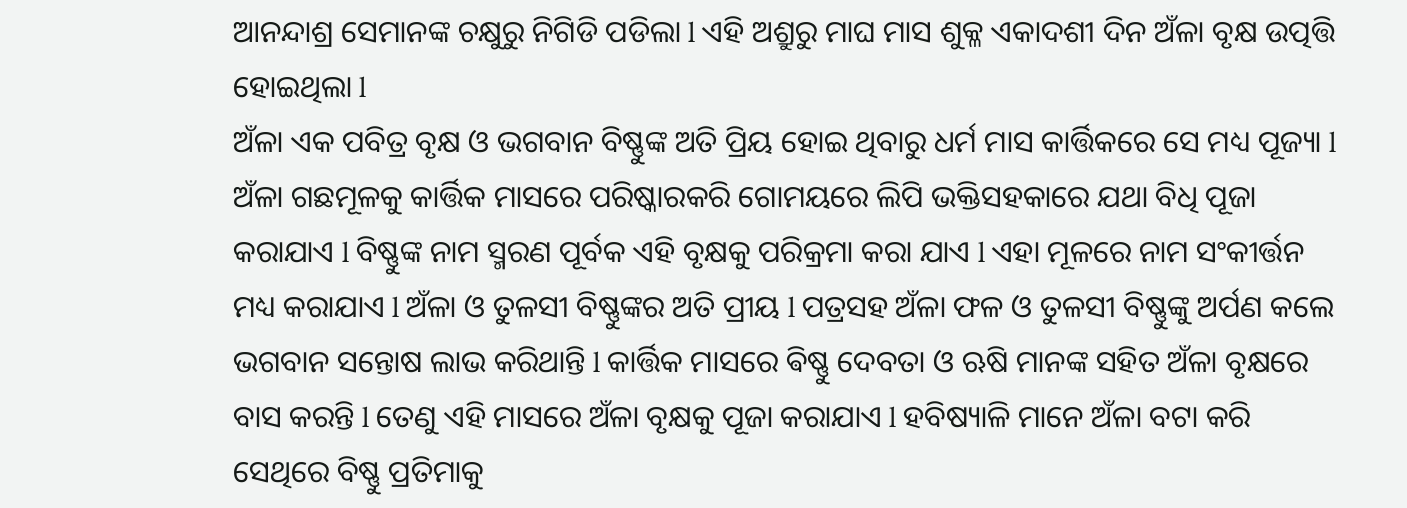ଆନନ୍ଦାଶ୍ର ସେମାନଙ୍କ ଚକ୍ଷୁରୁ ନିଗିଡି ପଡିଲା l ଏହି ଅଶ୍ରୁରୁ ମାଘ ମାସ ଶୁକ୍ଳ ଏକାଦଶୀ ଦିନ ଅଁଳା ବୃକ୍ଷ ଉତ୍ପତ୍ତି ହୋଇଥିଲା l
ଅଁଳା ଏକ ପବିତ୍ର ବୃକ୍ଷ ଓ ଭଗବାନ ବିଷ୍ଣୁଙ୍କ ଅତି ପ୍ରିୟ ହୋଇ ଥିବାରୁ ଧର୍ମ ମାସ କାର୍ତ୍ତିକରେ ସେ ମଧ୍ୟ ପୂଜ୍ୟା l ଅଁଳା ଗଛମୂଳକୁ କାର୍ତ୍ତିକ ମାସରେ ପରିଷ୍କାରକରି ଗୋମୟରେ ଲିପି ଭକ୍ତିସହକାରେ ଯଥା ବିଧି ପୂଜା କରାଯାଏ l ବିଷ୍ଣୁଙ୍କ ନାମ ସ୍ମରଣ ପୂର୍ବକ ଏହି ବୃକ୍ଷକୁ ପରିକ୍ରମା କରା ଯାଏ l ଏହା ମୂଳରେ ନାମ ସଂକୀର୍ତ୍ତନ ମଧ୍ୟ କରାଯାଏ l ଅଁଳା ଓ ତୁଳସୀ ବିଷ୍ଣୁଙ୍କର ଅତି ପ୍ରୀୟ l ପତ୍ରସହ ଅଁଳା ଫଳ ଓ ତୁଳସୀ ବିଷ୍ଣୁଙ୍କୁ ଅର୍ପଣ କଲେ ଭଗବାନ ସନ୍ତୋଷ ଲାଭ କରିଥାନ୍ତି l କାର୍ତ୍ତିକ ମାସରେ ଵିଷ୍ଣୁ ଦେବତା ଓ ଋଷି ମାନଙ୍କ ସହିତ ଅଁଳା ବୃକ୍ଷରେ ବାସ କରନ୍ତି l ତେଣୁ ଏହି ମାସରେ ଅଁଳା ବୃକ୍ଷକୁ ପୂଜା କରାଯାଏ l ହବିଷ୍ୟାଳି ମାନେ ଅଁଳା ବଟା କରି ସେଥିରେ ବିଷ୍ଣୁ ପ୍ରତିମାକୁ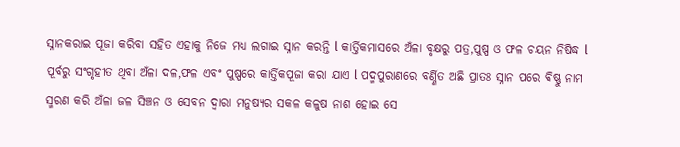ସ୍ନାନକରାଇ ପୂଜା କରିବା ସହିତ ଏହାକୁ ନିଜେ ମଧ୍ୟ ଲଗାଇ ସ୍ନାନ କରନ୍ତି l କାର୍ତ୍ତିକମାସରେ ଅଁଳା ବୃକ୍ଷରୁ ପତ୍ର,ପୁଷ୍ପ ଓ ଫଳ ଚୟନ ନିଷିଦ୍ଧ l ପୂର୍ବରୁ ସଂଗୃହୀତ ଥିବା ଅଁଳା ଦଳ,ଫଳ ଏବଂ ପୁଷ୍ପରେ କାର୍ତ୍ତିକପୂଜା କରା ଯାଏ l ପଦ୍ମପୁରାଣରେ ବର୍ଣ୍ଣିତ ଅଛି ପ୍ରାତଃ ସ୍ନାନ ପରେ ଵିଷ୍ଣୁ ନାମ ସ୍ମରଣ କରି ଅଁଳା ଜଳ ସିଞ୍ଚନ ଓ ସେବନ ଦ୍ୱାରା ମନୁଷ୍ୟର ସକଳ କଳୁଷ ନାଶ ହୋଇ ସେ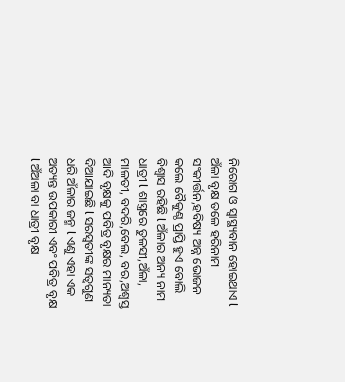ନିରୋଗ ଓ ସ୍ୱାସ୍ଥ୍ୟବାନ ହୋଇଥାଏ l ଅଁଳା ବୃକ୍ଷ ତଳେ ହରିନାମ ସଂକୀର୍ତ୍ତନ,ହବିଷ୍ୟ ଅନ୍ନ ଭୋଜନ କଲେ ବୈକୁଣ୍ଠ ପ୍ରାପ୍ତି ହୁଏ ବୋଲି ବିଶ୍ୱାସ ରହିଛି l ଅଁଳାର ଅନ୍ୟ ନାମ ଧାତ୍ରୀ l ଶାସ୍ତ୍ରରେ ତୁଳସୀ,ଅଁଳା, ମାଳତୀ, ବଦରି,ବେଲ, ବର,ଅଶ୍ୱସ୍ତ ଆଦି ବୃକ୍ଷକୁ ପବିତ୍ର ବୃକ୍ଷର ମାନ୍ୟତା ଦିଆଯାଇଛି l ସରସ୍ବତୀଙ୍କ ସତ୍ୱଗୁଣ ଧରି ଅଁଳାର ଜନ୍ମ l ଏଣୁ ଏହା ଏକ ଅତ୍ୟନ୍ତ ଉପକାରୀ ଏବଂ ପବିତ୍ର ବୃକ୍ଷ l ଅଁଅଳା ବା ଧାତ୍ରୀ ବୃକ୍ଷ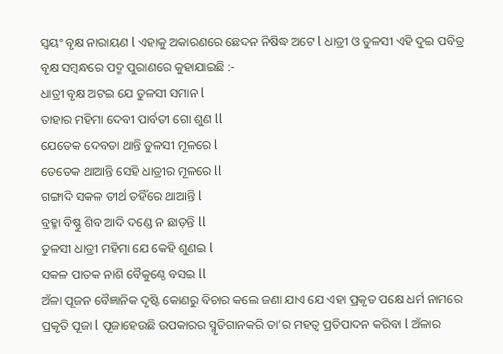ସ୍ୱୟଂ ବୃକ୍ଷ ନାରାୟଣ l ଏହାକୁ ଅକାରଣରେ ଛେଦନ ନିଷିଦ୍ଧ ଅଟେ l ଧାତ୍ରୀ ଓ ତୁଳସୀ ଏହି ଦୁଇ ପବିତ୍ର ବୃକ୍ଷ ସମ୍ବନ୍ଧରେ ପଦ୍ମ ପୁରାଣରେ କୁହାଯାଇଛି :-
ଧାତ୍ରୀ ବୃକ୍ଷ ଅଟଇ ଯେ ତୁଳସୀ ସମାନ l
ତାହାର ମହିମା ଦେବୀ ପାର୍ବତୀ ଗୋ ଶୁଣ ll
ଯେତେକ ଦେବତା ଥାନ୍ତି ତୁଳସୀ ମୂଳରେ l
ତେତେକ ଥାଆନ୍ତି ସେହି ଧାତ୍ରୀର ମୂଳରେ ll
ଗଙ୍ଗାଦି ସକଳ ତୀର୍ଥ ତହିଁରେ ଥାଆନ୍ତି l
ବ୍ରହ୍ମା ବିଷ୍ଣୁ ଶିବ ଆଦି ଦଣ୍ଡେ ନ ଛାଡ଼ନ୍ତି ll
ତୁଳସୀ ଧାତ୍ରୀ ମହିମା ଯେ କେହି ଶୁଣଇ l
ସକଳ ପାତକ ନାଶି ବୈକୁଣ୍ଠେ ବସଇ ll
ଅଁଳା ପୂଜନ ବୈଜ୍ଞାନିକ ଦୃଷ୍ଟି କୋଣରୁ ବିଚାର କଲେ ଜଣା ଯାଏ ଯେ ଏହା ପ୍ରକୃତ ପକ୍ଷେ ଧର୍ମ ନାମରେ ପ୍ରକୃତି ପୂଜା l ପୂଜାହେଉଛି ଉପକାରର ସ୍ମୃତିଗାନକରି ତା’ର ମହତ୍ୱ ପ୍ରତିପାଦନ କରିବା l ଅଁଳାର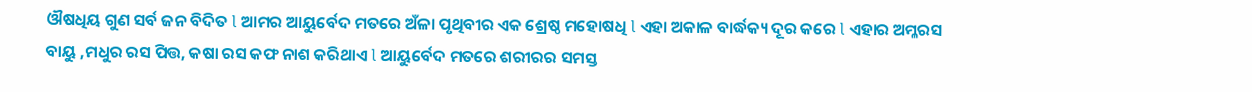ଔଷଧିୟ ଗୁଣ ସର୍ବ ଜନ ବିଦିତ l ଆମର ଆୟୁର୍ବେଦ ମତରେ ଅଁଳା ପୃଥିବୀର ଏକ ଶ୍ରେଷ୍ଠ ମହୋଷଧି l ଏହା ଅକାଳ ବାର୍ଦ୍ଧକ୍ୟ ଦୂର କରେ l ଏହାର ଅମ୍ଳରସ ବାୟୁ ,ମଧୁର ରସ ପିତ୍ତ, କଷା ରସ କଫ ନାଶ କରିଥାଏ l ଆୟୁର୍ବେଦ ମତରେ ଶରୀରର ସମସ୍ତ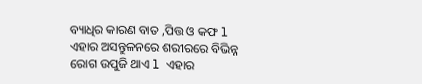ବ୍ୟାଧିର କାରଣ ବାତ ,ପିତ୍ତ ଓ କଫ l ଏହାର ଅସନ୍ତୁଳନରେ ଶରୀରରେ ବିଭିନ୍ନ ରୋଗ ଉପୁଜି ଥାଏ l ଏହାର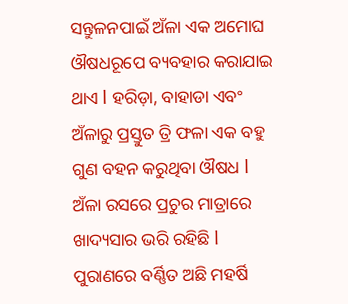ସନ୍ତୁଳନପାଇଁ ଅଁଳା ଏକ ଅମୋଘ ଔଷଧରୂପେ ବ୍ୟବହାର କରାଯାଇ ଥାଏ l ହରିଡ଼ା, ବାହାଡା ଏବଂ ଅଁଳାରୁ ପ୍ରସ୍ତୁତ ତ୍ରି ଫଳା ଏକ ବହୁ ଗୁଣ ବହନ କରୁଥିବା ଔଷଧ l ଅଁଳା ରସରେ ପ୍ରଚୁର ମାତ୍ରାରେ ଖାଦ୍ୟସାର ଭରି ରହିଛି l ପୁରାଣରେ ବର୍ଣ୍ଣିତ ଅଛି ମହର୍ଷି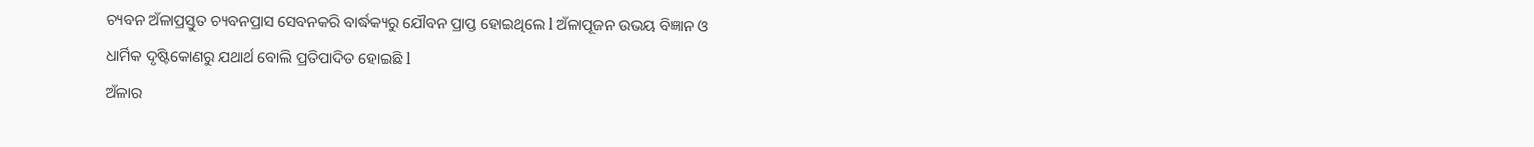ଚ୍ୟବନ ଅଁଳାପ୍ରସ୍ତୁତ ଚ୍ୟବନପ୍ରାସ ସେବନକରି ବାର୍ଦ୍ଧକ୍ୟରୁ ଯୌବନ ପ୍ରାପ୍ତ ହୋଇଥିଲେ l ଅଁଳାପୂଜନ ଉଭୟ ବିଜ୍ଞାନ ଓ ଧାର୍ମିକ ଦୃଷ୍ଟିକୋଣରୁ ଯଥାର୍ଥ ବୋଲି ପ୍ରତିପାଦିତ ହୋଇଛି l
ଅଁଳାର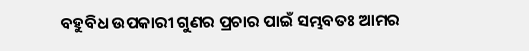ବହୁବିଧ ଉପକାରୀ ଗୁଣର ପ୍ରଚାର ପାଇଁ ସମ୍ଭବତଃ ଆମର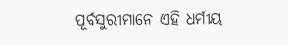ପୂର୍ବସୁରୀମାନେ ଏହି ଧର୍ମୀୟ